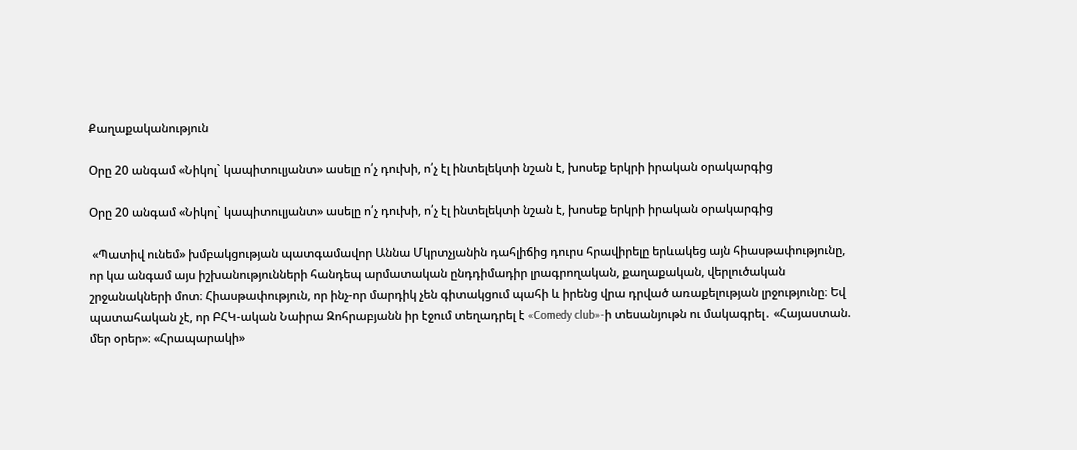Քաղաքականություն

Օրը 20 անգամ «Նիկոլ` կապիտուլյանտ» ասելը ո՛չ դուխի, ո՛չ էլ ինտելեկտի նշան է, խոսեք երկրի իրական օրակարգից

Օրը 20 անգամ «Նիկոլ` կապիտուլյանտ» ասելը ո՛չ դուխի, ո՛չ էլ ինտելեկտի նշան է, խոսեք երկրի իրական օրակարգից

 «Պատիվ ունեմ» խմբակցության պատգամավոր Աննա Մկրտչյանին դահլիճից դուրս հրավիրելը երևակեց այն հիասթափությունը, որ կա անգամ այս իշխանությունների հանդեպ արմատական ընդդիմադիր լրագրողական, քաղաքական, վերլուծական շրջանակների մոտ։ Հիասթափություն, որ ինչ-որ մարդիկ չեն գիտակցում պահի և իրենց վրա դրված առաքելության լրջությունը։ Եվ պատահական չէ, որ ԲՀԿ-ական Նաիրա Զոհրաբյանն իր էջում տեղադրել է «Comedy club»-ի տեսանյութն ու մակագրել․ «Հայաստան. մեր օրեր»։ «Հրապարակի»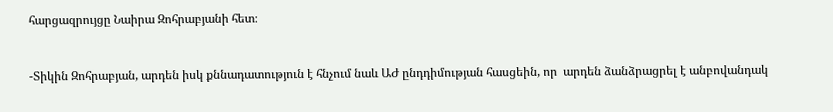հարցազրույցը Նաիրա Զոհրաբյանի հետ։


-Տիկին Զոհրաբյան, արդեն իսկ քննադատություն է հնչում նաև ԱԺ ընդդիմության հասցեին, որ  արդեն ձանձրացրել է անբովանդակ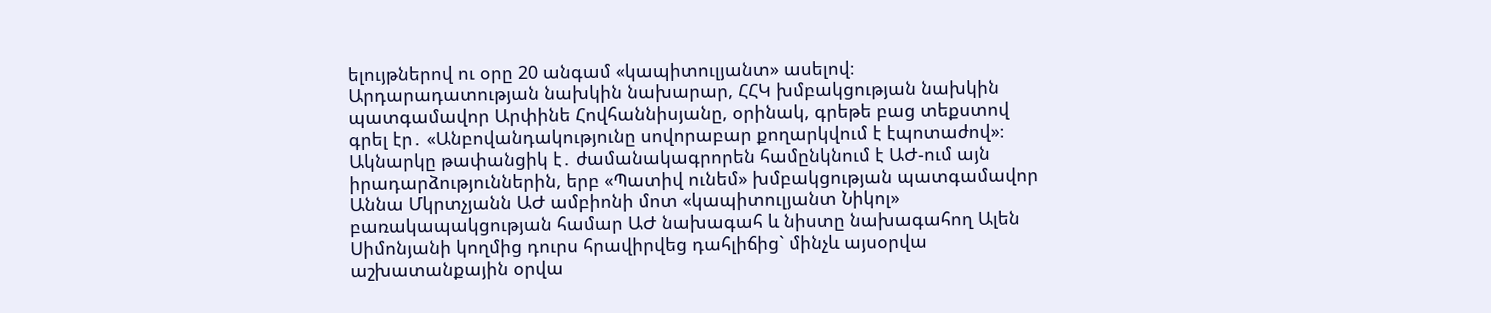ելույթներով ու օրը 20 անգամ «կապիտուլյանտ» ասելով։ Արդարադատության նախկին նախարար, ՀՀԿ խմբակցության նախկին պատգամավոր Արփինե Հովհաննիսյանը, օրինակ, գրեթե բաց տեքստով գրել էր․ «Անբովանդակությունը սովորաբար քողարկվում է էպոտաժով»։ Ակնարկը թափանցիկ է․ ժամանակագրորեն համընկնում է ԱԺ-ում այն իրադարձություններին, երբ «Պատիվ ունեմ» խմբակցության պատգամավոր Աննա Մկրտչյանն ԱԺ ամբիոնի մոտ «կապիտուլյանտ Նիկոլ» բառակապակցության համար ԱԺ նախագահ և նիստը նախագահող Ալեն Սիմոնյանի կողմից դուրս հրավիրվեց դահլիճից` մինչև այսօրվա աշխատանքային օրվա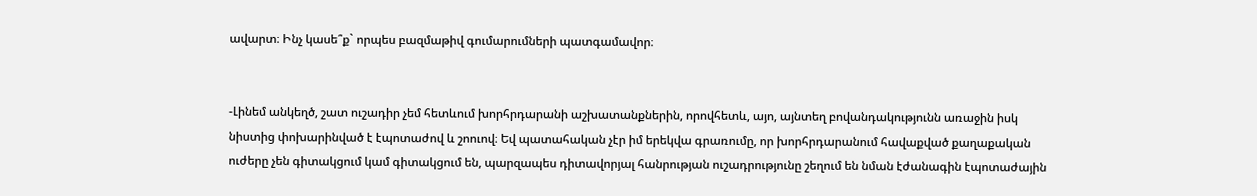ավարտ։ Ինչ կասե՞ք` որպես բազմաթիվ գումարումների պատգամավոր։


-Լինեմ անկեղծ, շատ ուշադիր չեմ հետևում խորհրդարանի աշխատանքներին, որովհետև, այո, այնտեղ բովանդակությունն առաջին իսկ նիստից փոխարինված է էպոտաժով և շոուով։ Եվ պատահական չէր իմ երեկվա գրառումը, որ խորհրդարանում հավաքված քաղաքական ուժերը չեն գիտակցում կամ գիտակցում են, պարզապես դիտավորյալ հանրության ուշադրությունը շեղում են նման էժանագին էպոտաժային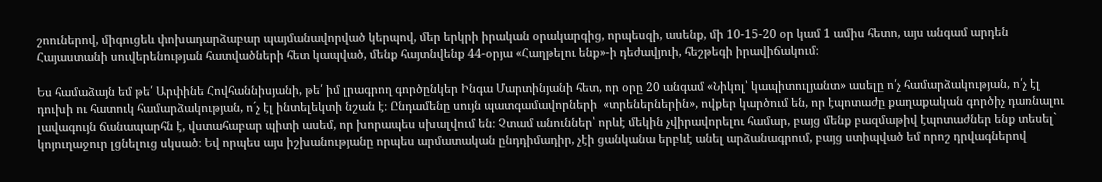շոուներով, միգուցեև փոխադարձաբար պայմանավորված կերպով, մեր երկրի իրական օրակարգից, որպեսզի, ասենք, մի 10-15-20 օր կամ 1 ամիս հետո, այս անգամ արդեն Հայաստանի սուվերենության հատվածների հետ կապված, մենք հայտնվենք 44-օրյա «Հաղթելու ենք»-ի դեժավյուի, հեշթեգի իրավիճակում։

Ես համաձայն եմ թե՛ Արփինե Հովհաննիսյանի, թե՛ իմ լրագրող գործընկեր Ինգա Մարտինյանի հետ, որ օրը 20 անգամ «Նիկոլ՝ կապիտուլյանտ» ասելը ո՛չ համարձակության, ո՛չ էլ դուխի ու հատուկ համարձակության, ո´չ էլ ինտելեկտի նշան է։ Ընդամենը սույն պատգամավորների  «տրեներներին», ովքեր կարծում են, որ էպոտաժը քաղաքական գործիչ դառնալու լավագույն ճանապարհն է, վստահաբար պիտի ասեմ, որ խորապես սխալվում են։ Չտամ անուններ՝ որևէ մեկին չվիրավորելու համար, բայց մենք բազմաթիվ էպոտաժներ ենք տեսել` կոյուղաջուր լցնելուց սկսած։ Եվ որպես այս իշխանությանը որպես արմատական ընդդիմադիր, չէի ցանկանա երբևէ անել արձանագրում, բայց ստիպված եմ որոշ դրվագներով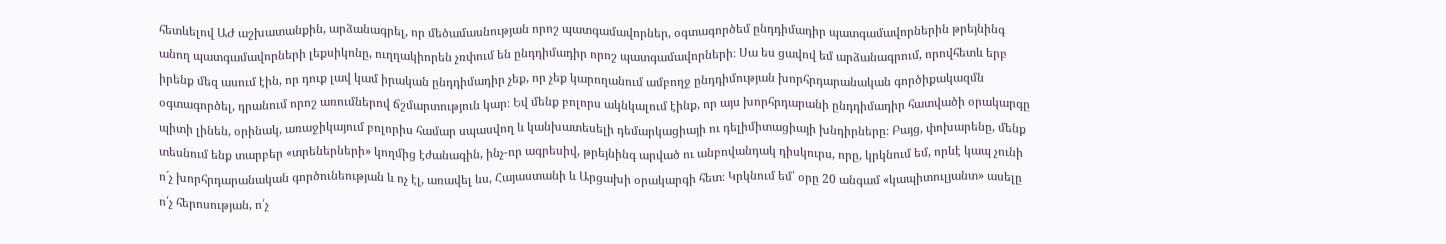հետևելով ԱԺ աշխատանքին, արձանագրել, որ մեծամասնության որոշ պատգամավորներ, օգտագործեմ ընդդիմադիր պատգամավորներին թրեյնինգ անող պատգամավորների լեքսիկոնը, ուղղակիորեն չռփում են ընդդիմադիր որոշ պատգամավորների։ Սա ես ցավով եմ արձանագրում, որովհետև երբ իրենք մեզ ասում էին, որ դուք լավ կամ իրական ընդդիմադիր չեք, որ չեք կարողանում ամբողջ ընդդիմության խորհրդարանական գործիքակազմն օգտագործել, դրանում որոշ առումներով ճշմարտություն կար։ Եվ մենք բոլորս ակնկալում էինք, որ այս խորհրդարանի ընդդիմադիր հատվածի օրակարգը պիտի լինեն, օրինակ, առաջիկայում բոլորիս համար սպասվող և կանխատեսելի դեմարկացիայի ու դելիմիտացիայի խնդիրները։ Բայց, փոխարենը, մենք տեսնում ենք տարբեր «տրեներների» կողմից էժանագին, ինչ-որ ագրեսիվ, թրեյնինգ արված ու անբովանդակ դիսկուրս, որը, կրկնում եմ, որևէ կապ չունի ո´չ խորհրդարանական գործունեության և ոչ էլ, առավել ևս, Հայաստանի և Արցախի օրակարգի հետ։ Կրկնում եմ՝ օրը 20 անգամ «կապիտուլյանտ» ասելը ո՛չ հերոսության, ո՛չ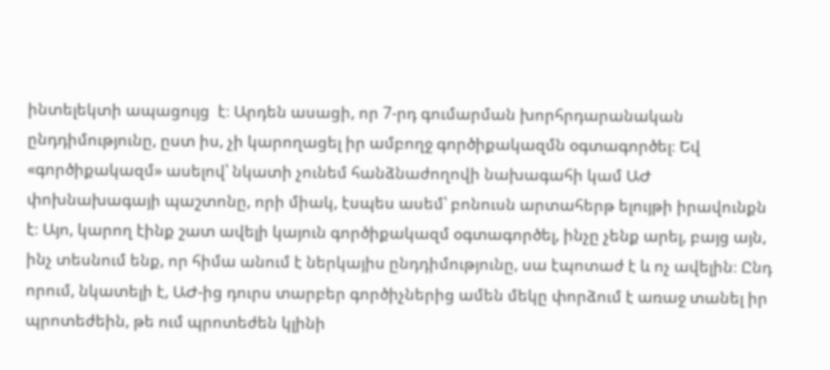ինտելեկտի ապացույց  է։ Արդեն ասացի, որ 7-րդ գումարման խորհրդարանական ընդդիմությունը, ըստ իս, չի կարողացել իր ամբողջ գործիքակազմն օգտագործել։ Եվ «գործիքակազմ» ասելով՝ նկատի չունեմ հանձնաժողովի նախագահի կամ ԱԺ փոխնախագայի պաշտոնը, որի միակ, էսպես ասեմ՝ բոնուսն արտահերթ ելույթի իրավունքն է։ Այո, կարող էինք շատ ավելի կայուն գործիքակազմ օգտագործել, ինչը չենք արել, բայց այն, ինչ տեսնում ենք, որ հիմա անում է ներկայիս ընդդիմությունը, սա էպոտաժ է և ոչ ավելին։ Ընդ որում, նկատելի է, ԱԺ-ից դուրս տարբեր գործիչներից ամեն մեկը փորձում է առաջ տանել իր պրոտեժեին, թե ում պրոտեժեն կլինի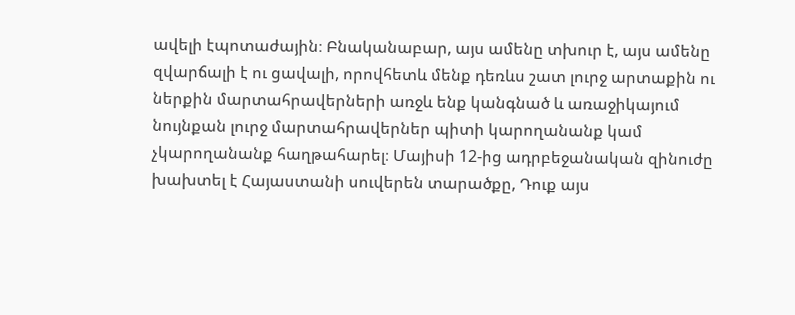ավելի էպոտաժային։ Բնականաբար, այս ամենը տխուր է, այս ամենը զվարճալի է ու ցավալի, որովհետև մենք դեռևս շատ լուրջ արտաքին ու ներքին մարտահրավերների առջև ենք կանգնած և առաջիկայում նույնքան լուրջ մարտահրավերներ պիտի կարողանանք կամ չկարողանանք հաղթահարել։ Մայիսի 12-ից ադրբեջանական զինուժը խախտել է Հայաստանի սուվերեն տարածքը, Դուք այս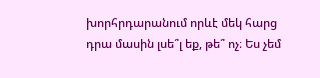խորհրդարանում որևէ մեկ հարց դրա մասին լսե՞լ եք, թե՞ ոչ։ Ես չեմ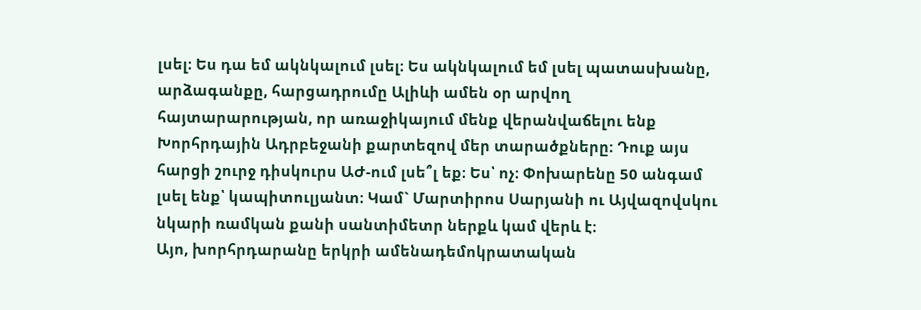լսել։ Ես դա եմ ակնկալում լսել։ Ես ակնկալում եմ լսել պատասխանը, արձագանքը, հարցադրումը Ալիևի ամեն օր արվող հայտարարության, որ առաջիկայում մենք վերանվաճելու ենք Խորհրդային Ադրբեջանի քարտեզով մեր տարածքները։ Դուք այս հարցի շուրջ դիսկուրս ԱԺ-ում լսե՞լ եք։ Ես՝ ոչ։ Փոխարենը 50 անգամ լսել ենք՝ կապիտուլյանտ։ Կամ` Մարտիրոս Սարյանի ու Այվազովսկու նկարի ռամկան քանի սանտիմետր ներքև կամ վերև է։
Այո, խորհրդարանը երկրի ամենադեմոկրատական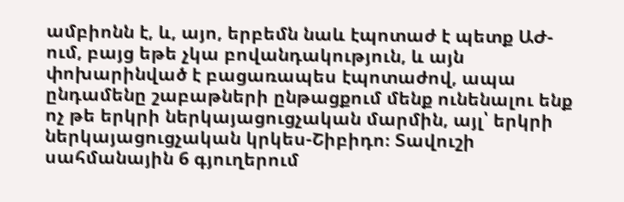ամբիոնն է, և, այո, երբեմն նաև էպոտաժ է պետք ԱԺ-ում, բայց եթե չկա բովանդակություն, և այն փոխարինված է բացառապես էպոտաժով, ապա ընդամենը շաբաթների ընթացքում մենք ունենալու ենք ոչ թե երկրի ներկայացուցչական մարմին, այլ՝ երկրի ներկայացուցչական կրկես-Շիբիդո։ Տավուշի սահմանային 6 գյուղերում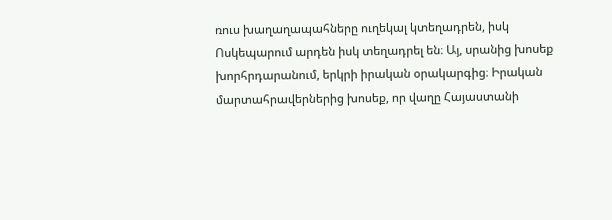ռուս խաղաղապահները ուղեկալ կտեղադրեն, իսկ Ոսկեպարում արդեն իսկ տեղադրել են։ Այ, սրանից խոսեք խորհրդարանում, երկրի իրական օրակարգից։ Իրական մարտահրավերներից խոսեք, որ վաղը Հայաստանի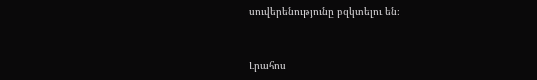սուվերենությունը բզկտելու են։


Լրահոս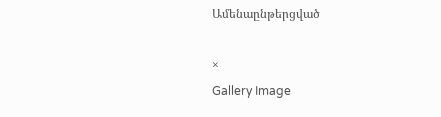Ամենաընթերցված

×
Gallery Image